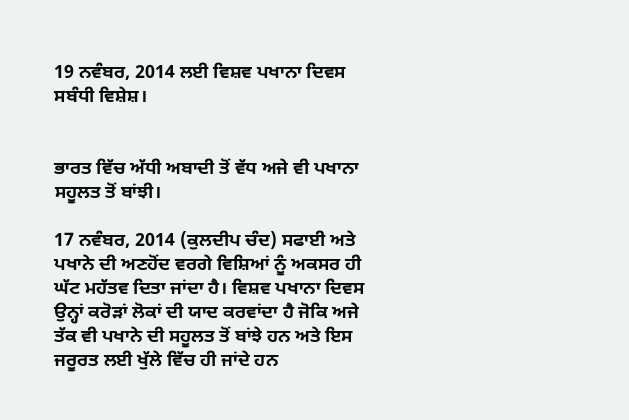19 ਨਵੰਬਰ, 2014 ਲਈ ਵਿਸ਼ਵ ਪਖਾਨਾ ਦਿਵਸ ਸਬੰਧੀ ਵਿਸ਼ੇਸ਼।


ਭਾਰਤ ਵਿੱਚ ਅੱਧੀ ਅਬਾਦੀ ਤੋਂ ਵੱਧ ਅਜੇ ਵੀ ਪਖਾਨਾ ਸਹੂਲਤ ਤੋਂ ਬਾਂਝੀ।

17 ਨਵੰਬਰ, 2014 (ਕੁਲਦੀਪ ਚੰਦ) ਸਫਾਈ ਅਤੇ ਪਖਾਨੇ ਦੀ ਅਣਹੋਂਦ ਵਰਗੇ ਵਿਸ਼ਿਆਂ ਨੂੰ ਅਕਸਰ ਹੀ ਘੱਟ ਮਹੱਤਵ ਦਿਤਾ ਜਾਂਦਾ ਹੈ। ਵਿਸ਼ਵ ਪਖਾਨਾ ਦਿਵਸ ਉਨ੍ਹਾਂ ਕਰੋੜਾਂ ਲੋਕਾਂ ਦੀ ਯਾਦ ਕਰਵਾਂਦਾ ਹੈ ਜੋਕਿ ਅਜੇ ਤੱਕ ਵੀ ਪਖਾਨੇ ਦੀ ਸਹੂਲਤ ਤੋਂ ਬਾਂਝੇ ਹਨ ਅਤੇ ਇਸ ਜਰੂਰਤ ਲਈ ਖੁੱਲੇ ਵਿੱਚ ਹੀ ਜਾਂਦੇ ਹਨ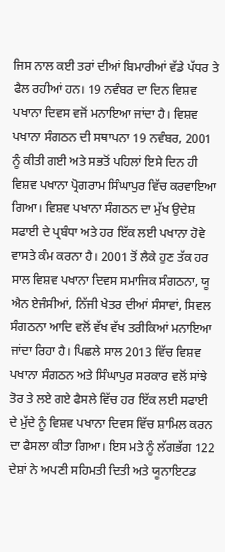ਜਿਸ ਨਾਲ ਕਈ ਤਰਾਂ ਦੀਆਂ ਬਿਮਾਰੀਆਂ ਵੱਡੇ ਪੱਧਰ ਤੇ ਫੈਲ ਰਹੀਆਂ ਹਨ। 19 ਨਵੰਬਰ ਦਾ ਦਿਨ ਵਿਸ਼ਵ ਪਖਾਨਾ ਦਿਵਸ ਵਜੋਂ ਮਨਾਇਆ ਜਾਂਦਾ ਹੈ। ਵਿਸ਼ਵ ਪਖਾਨਾ ਸੰਗਠਨ ਦੀ ਸਥਾਪਨਾ 19 ਨਵੰਬਰ, 2001 ਨੂੰ ਕੀਤੀ ਗਈ ਅਤੇ ਸਭਤੋਂ ਪਹਿਲਾਂ ਇਸੇ ਦਿਨ ਹੀ ਵਿਸ਼ਵ ਪਖਾਨਾ ਪ੍ਰੋਗਰਾਮ ਸਿੰਘਾਪੁਰ ਵਿੱਚ ਕਰਵਾਇਆ ਗਿਆ। ਵਿਸ਼ਵ ਪਖਾਨਾ ਸੰਗਠਨ ਦਾ ਮੁੱਖ ਉਦੇਸ਼ ਸਫਾਈ ਦੇ ਪ੍ਰਬੰਧਾ ਅਤੇ ਹਰ ਇੱਕ ਲਈ ਪਖਾਨਾ ਹੋਵੇ ਵਾਸਤੇ ਕੰਮ ਕਰਨਾ ਹੈ। 2001 ਤੋਂ ਲੈਕੇ ਹੁਣ ਤੱਕ ਹਰ ਸਾਲ ਵਿਸ਼ਵ ਪਖਾਨਾ ਦਿਵਸ ਸਮਾਜਿਕ ਸੰਗਠਨਾ, ਯੂ ਐਨ ਏਜੰਸੀਆਂ, ਨਿੱਜੀ ਖੇਤਰ ਦੀਆਂ ਸੰਸਾਵਾਂ, ਸਿਵਲ ਸੰਗਠਨਾ ਆਦਿ ਵਲੋਂ ਵੱਖ ਵੱਖ ਤਰੀਕਿਆਂ ਮਨਾਇਆ ਜਾਂਦਾ ਰਿਹਾ ਹੈ। ਪਿਛਲੇ ਸਾਲ 2013 ਵਿੱਚ ਵਿਸ਼ਵ ਪਖਾਨਾ ਸੰਗਠਨ ਅਤੇ ਸਿੰਘਾਪੁਰ ਸਰਕਾਰ ਵਲੋਂ ਸਾਂਝੇ ਤੋਰ ਤੇ ਲਏ ਗਏ ਫੈਸਲੇ ਵਿੱਚ ਹਰ ਇੱਕ ਲਈ ਸਫਾਈ ਦੇ ਮੁੱਦੇ ਨੂੰ ਵਿਸ਼ਵ ਪਖਾਨਾ ਦਿਵਸ ਵਿੱਚ ਸ਼ਾਮਿਲ ਕਰਨ ਦਾ ਫੈਸਲਾ ਕੀਤਾ ਗਿਆ। ਇਸ ਮਤੇ ਨੂੰ ਲੱਗਭੱਗ 122 ਦੇਸ਼ਾਂ ਨੇ ਅਪਣੀ ਸਹਿਮਤੀ ਦਿਤੀ ਅਤੇ ਯੂਨਾਇਟਡ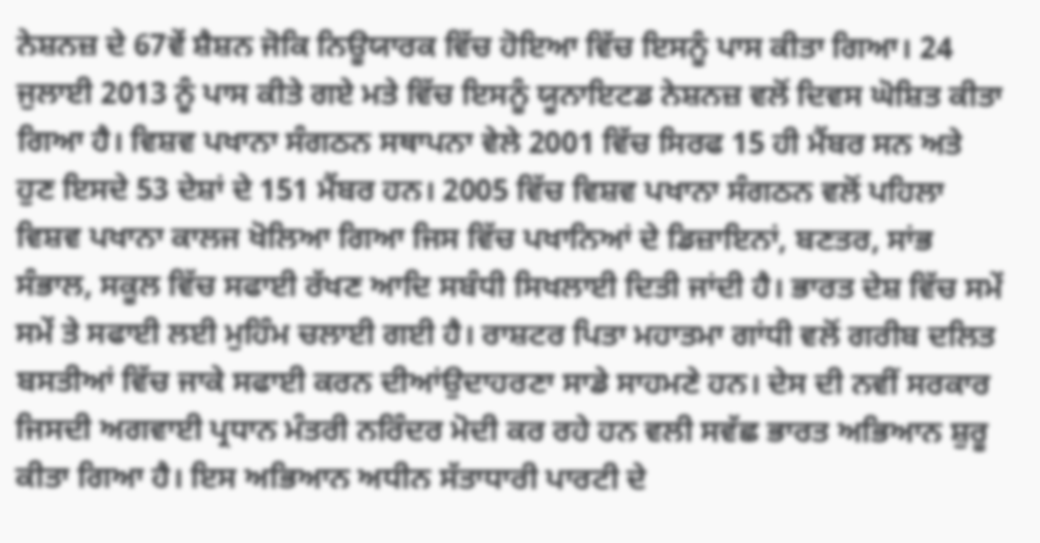ਨੇਸ਼ਨਜ਼ ਦੇ 67ਵੇਂ ਸ਼ੈਸ਼ਨ ਜੋਕਿ ਨਿਊਯਾਰਕ ਵਿੱਚ ਹੋਇਆ ਵਿੱਚ ਇਸਨੂੰ ਪਾਸ ਕੀਤਾ ਗਿਆ। 24 ਜੁਲਾਈ 2013 ਨੂੰ ਪਾਸ ਕੀਤੇ ਗਏ ਮਤੇ ਵਿੱਚ ਇਸਨੂੰ ਯੂਨਾਇਟਡ ਨੇਸ਼ਨਜ਼ ਵਲੋਂ ਦਿਵਸ ਘੋਸ਼ਿਤ ਕੀਤਾ ਗਿਆ ਹੈ। ਵਿਸ਼ਵ ਪਖਾਨਾ ਸੰਗਠਨ ਸਥਾਪਨਾ ਵੇਲੇ 2001 ਵਿੱਚ ਸਿਰਫ 15 ਹੀ ਮੈਂਬਰ ਸਨ ਅਤੇ ਹੁਣ ਇਸਦੇ 53 ਦੇਸ਼ਾਂ ਦੇ 151 ਮੈਂਬਰ ਹਨ। 2005 ਵਿੱਚ ਵਿਸ਼ਵ ਪਖਾਨਾ ਸੰਗਠਨ ਵਲੋਂ ਪਹਿਲਾ ਵਿਸ਼ਵ ਪਖਾਨਾ ਕਾਲਜ ਖੋਲਿਆ ਗਿਆ ਜਿਸ ਵਿੱਚ ਪਖਾਨਿਆਂ ਦੇ ਡਿਜ਼ਾਇਨਾਂ, ਬਣਤਰ, ਸਾਂਭ ਸੰਭਾਲ, ਸਕੂਲ ਵਿੱਚ ਸਫਾਈ ਰੱਖਣ ਆਦਿ ਸਬੰਧੀ ਸਿਖਲਾਈ ਦਿਤੀ ਜਾਂਦੀ ਹੈ। ਭਾਰਤ ਦੇਸ਼ ਵਿੱਚ ਸਮੇਂ ਸਮੇਂ ਤੇ ਸਫਾਈ ਲਈ ਮੁਹਿੰਮ ਚਲਾਈ ਗਈ ਹੈ। ਰਾਸ਼ਟਰ ਪਿਤਾ ਮਹਾਤਮਾ ਗਾਂਧੀ ਵਲੋਂ ਗਰੀਬ ਦਲਿਤ ਬਸਤੀਆਂ ਵਿੱਚ ਜਾਕੇ ਸਫਾਈ ਕਰਨ ਦੀਆਂਉਦਾਹਰਣਾ ਸਾਡੇ ਸਾਹਮਣੇ ਹਨ। ਦੇਸ ਦੀ ਨਵੀਂ ਸਰਕਾਰ ਜਿਸਦੀ ਅਗਵਾਈ ਪ੍ਰਧਾਨ ਮੰਤਰੀ ਨਰਿੰਦਰ ਮੋਦੀ ਕਰ ਰਹੇ ਹਨ ਵਲੀ ਸਵੱਛ ਭਾਰਤ ਅਭਿਆਨ ਸ਼ੁਰੂ ਕੀਤਾ ਗਿਆ ਹੈ। ਇਸ ਅਭਿਆਨ ਅਧੀਨ ਸੱਤਾਧਾਰੀ ਪਾਰਟੀ ਦੇ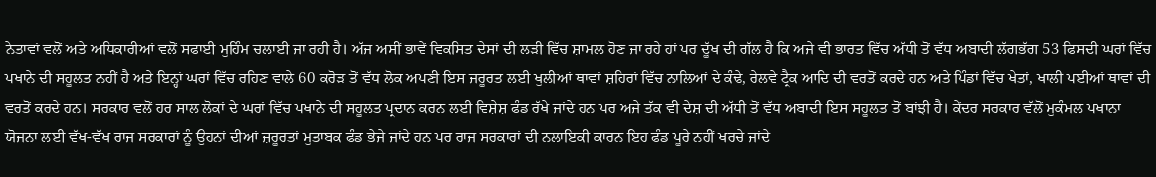ਨੇਤਾਵਾਂ ਵਲੋਂ ਅਤੇ ਅਧਿਕਾਰੀਆਂ ਵਲੋਂ ਸਫਾਈ ਮੁਹਿੰਮ ਚਲਾਈ ਜਾ ਰਹੀ ਹੈ। ਅੱਜ ਅਸੀਂ ਭਾਵੇਂ ਵਿਕਸਿਤ ਦੇਸਾਂ ਦੀ ਲੜੀ ਵਿੱਚ ਸ਼ਾਮਲ ਹੋਣ ਜਾ ਰਹੇ ਹਾਂ ਪਰ ਦੂੱਖ ਦੀ ਗੱਲ ਹੈ ਕਿ ਅਜੇ ਵੀ ਭਾਰਤ ਵਿੱਚ ਅੱਧੀ ਤੋਂ ਵੱਧ ਅਬਾਦੀ ਲੱਗਭੱਗ 53 ਫਿਸਦੀ ਘਰਾਂ ਵਿੱਚ ਪਖਾਨੇ ਦੀ ਸਹੂਲਤ ਨਹੀਂ ਹੈ ਅਤੇ ਇਨ੍ਹਾਂ ਘਰਾਂ ਵਿੱਚ ਰਹਿਣ ਵਾਲੇ 60 ਕਰੋੜ ਤੋਂ ਵੱਧ ਲੋਕ ਅਪਣੀ ਇਸ ਜਰੂਰਤ ਲਈ ਖੁਲੀਆਂ ਥਾਵਾਂ ਸ਼ਹਿਰਾਂ ਵਿੱਚ ਨਾਲਿਆਂ ਦੇ ਕੰਢੇ, ਰੇਲਵੇ ਟ੍ਰੈਕ ਆਦਿ ਦੀ ਵਰਤੋਂ ਕਰਦੇ ਹਨ ਅਤੇ ਪਿੰਡਾਂ ਵਿੱਚ ਖੇਤਾਂ, ਖਾਲੀ ਪਈਆਂ ਥਾਵਾਂ ਦੀ ਵਰਤੋਂ ਕਰਦੇ ਹਨ। ਸਰਕਾਰ ਵਲੋਂ ਹਰ ਸਾਲ ਲੋਕਾਂ ਦੇ ਘਰਾਂ ਵਿੱਚ ਪਖਾਨੇ ਦੀ ਸਹੂਲਤ ਪ੍ਰਦਾਨ ਕਰਨ ਲਈ ਵਿਸ਼ੇਸ਼ ਫੰਡ ਰੱਖੇ ਜਾਂਦੇ ਹਨ ਪਰ ਅਜੇ ਤੱਕ ਵੀ ਦੇਸ਼ ਦੀ ਅੱਧੀ ਤੋਂ ਵੱਧ ਅਬਾਦੀ ਇਸ ਸਹੂਲਤ ਤੋਂ ਬਾਂਝੀ ਹੈ। ਕੇਂਦਰ ਸਰਕਾਰ ਵੱਲੋਂ ਮੁਕੰਮਲ ਪਖਾਨਾ ਯੋਜਨਾ ਲਈ ਵੱਖ-ਵੱਖ ਰਾਜ ਸਰਕਾਰਾਂ ਨੂੰ ਉਹਨਾਂ ਦੀਆਂ ਜ਼ਰੂਰਤਾਂ ਮੁਤਾਬਕ ਫੰਡ ਭੇਜੇ ਜਾਂਦੇ ਹਨ ਪਰ ਰਾਜ ਸਰਕਾਰਾਂ ਦੀ ਨਲਾਇਕੀ ਕਾਰਨ ਇਹ ਫੰਡ ਪੂਰੇ ਨਹੀਂ ਖਰਚੇ ਜਾਂਦੇ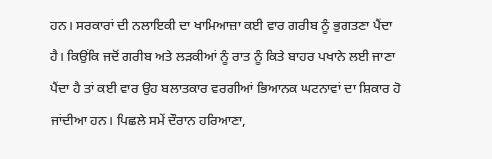ਹਨ। ਸਰਕਾਰਾਂ ਦੀ ਨਲਾਇਕੀ ਦਾ ਖਾਮਿਆਜ਼ਾ ਕਈ ਵਾਰ ਗਰੀਬ ਨੂੰ ਭੁਗਤਣਾ ਪੈਂਦਾ ਹੈ। ਕਿਉਂਕਿ ਜਦੋਂ ਗਰੀਬ ਅਤੇ ਲੜਕੀਆਂ ਨੂੰ ਰਾਤ ਨੂੰ ਕਿਤੇ ਬਾਹਰ ਪਖਾਨੇ ਲਈ ਜਾਣਾ ਪੈਂਦਾ ਹੈ ਤਾਂ ਕਈ ਵਾਰ ਉਹ ਬਲਾਤਕਾਰ ਵਰਗੀਆਂ ਭਿਆਨਕ ਘਟਨਾਵਾਂ ਦਾ ਸ਼ਿਕਾਰ ਹੋ ਜਾਂਦੀਆ ਹਨ। ਪਿਛਲੇ ਸਮੇਂ ਦੌਰਾਨ ਹਰਿਆਣਾ,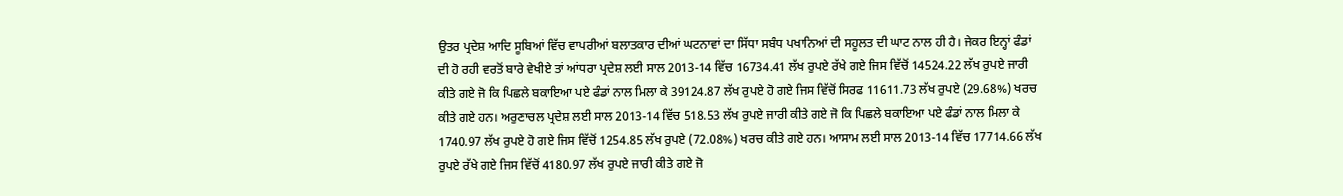ਉਤਰ ਪ੍ਰਦੇਸ਼ ਆਦਿ ਸੂਬਿਆਂ ਵਿੱਚ ਵਾਪਰੀਆਂ ਬਲਾਤਕਾਰ ਦੀਆਂ ਘਟਨਾਵਾਂ ਦਾ ਸਿੱਧਾ ਸਬੰਧ ਪਖਾਨਿਆਂ ਦੀ ਸਹੂਲਤ ਦੀ ਘਾਟ ਨਾਲ ਹੀ ਹੈ। ਜੇਕਰ ਇਨ੍ਹਾਂ ਫੰਡਾਂ ਦੀ ਹੋ ਰਹੀ ਵਰਤੋਂ ਬਾਰੇ ਵੇਖੀਏ ਤਾਂ ਆਂਧਰਾ ਪ੍ਰਦੇਸ਼ ਲਈ ਸਾਲ 2013-14 ਵਿੱਚ 16734.41 ਲੱਖ ਰੁਪਏ ਰੱਖੇ ਗਏ ਜਿਸ ਵਿੱਚੋਂ 14524.22 ਲੱਖ ਰੁਪਏ ਜਾਰੀ ਕੀਤੇ ਗਏ ਜੋ ਕਿ ਪਿਛਲੇ ਬਕਾਇਆ ਪਏ ਫੰਡਾਂ ਨਾਲ ਮਿਲਾ ਕੇ 39124.87 ਲੱਖ ਰੁਪਏ ਹੋ ਗਏ ਜਿਸ ਵਿੱਚੋਂ ਸਿਰਫ 11611.73 ਲੱਖ ਰੁਪਏ (29.68%) ਖਰਚ ਕੀਤੇ ਗਏ ਹਨ। ਅਰੁਣਾਚਲ ਪ੍ਰਦੇਸ਼ ਲਈ ਸਾਲ 2013-14 ਵਿੱਚ 518.53 ਲੱਖ ਰੁਪਏ ਜਾਰੀ ਕੀਤੇ ਗਏ ਜੋ ਕਿ ਪਿਛਲੇ ਬਕਾਇਆ ਪਏ ਫੰਡਾਂ ਨਾਲ ਮਿਲਾ ਕੇ 1740.97 ਲੱਖ ਰੁਪਏ ਹੋ ਗਏ ਜਿਸ ਵਿੱਚੋਂ 1254.85 ਲੱਖ ਰੁਪਏ (72.08%) ਖਰਚ ਕੀਤੇ ਗਏ ਹਨ। ਆਸਾਮ ਲਈ ਸਾਲ 2013-14 ਵਿੱਚ 17714.66 ਲੱਖ ਰੁਪਏ ਰੱਖੇ ਗਏ ਜਿਸ ਵਿੱਚੋਂ 4180.97 ਲੱਖ ਰੁਪਏ ਜਾਰੀ ਕੀਤੇ ਗਏ ਜੋ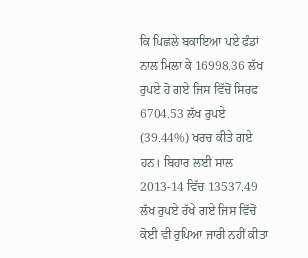ਕਿ ਪਿਛਲੇ ਬਕਾਇਆ ਪਏ ਫੰਡਾਂ ਨਾਲ ਮਿਲਾ ਕੇ 16998.36 ਲੱਖ ਰੁਪਏ ਹੋ ਗਏ ਜਿਸ ਵਿੱਚੋਂ ਸਿਰਫ 6704.53 ਲੱਖ ਰੁਪਏ (39.44%) ਖਰਚ ਕੀਤੇ ਗਏ ਹਨ। ਬਿਹਾਰ ਲਈ ਸਾਲ 2013-14 ਵਿੱਚ 13537.49 ਲੱਖ ਰੁਪਏ ਰੱਖੇ ਗਏ ਜਿਸ ਵਿੱਚੋਂ ਕੋਈ ਵੀ ਰੁਪਿਆ ਜਾਰੀ ਨਹੀਂ ਕੀਤਾ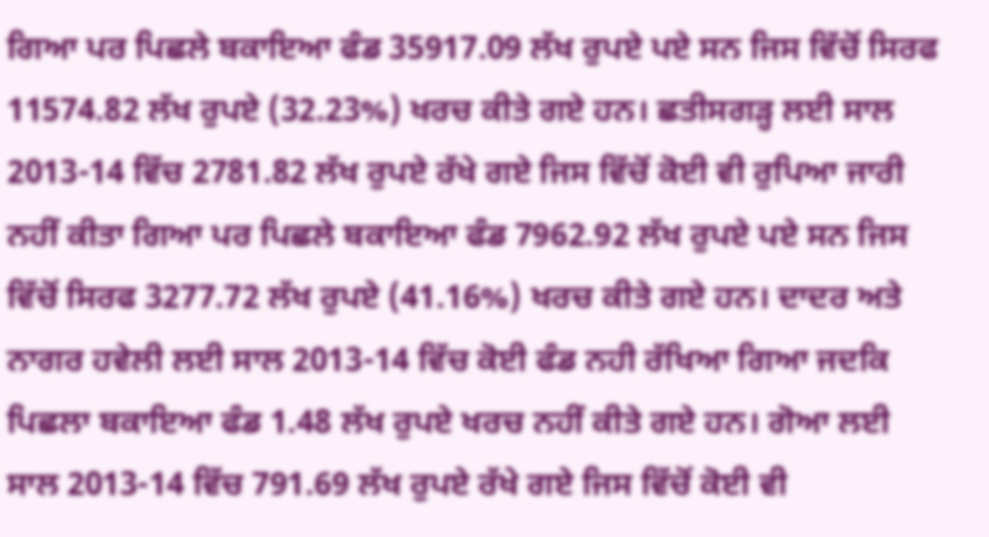ਗਿਆ ਪਰ ਪਿਛਲੇ ਬਕਾਇਆ ਫੰਡ 35917.09 ਲੱਖ ਰੁਪਏ ਪਏ ਸਨ ਜਿਸ ਵਿੱਚੋਂ ਸਿਰਫ 11574.82 ਲੱਖ ਰੁਪਏ (32.23%) ਖਰਚ ਕੀਤੇ ਗਏ ਹਨ। ਛਤੀਸਗੜ੍ਹ ਲਈ ਸਾਲ 2013-14 ਵਿੱਚ 2781.82 ਲੱਖ ਰੁਪਏ ਰੱਖੇ ਗਏ ਜਿਸ ਵਿੱਚੋਂ ਕੋਈ ਵੀ ਰੁਪਿਆ ਜਾਰੀ ਨਹੀਂ ਕੀਤਾ ਗਿਆ ਪਰ ਪਿਛਲੇ ਬਕਾਇਆ ਫੰਡ 7962.92 ਲੱਖ ਰੁਪਏ ਪਏ ਸਨ ਜਿਸ ਵਿੱਚੋਂ ਸਿਰਫ 3277.72 ਲੱਖ ਰੁਪਏ (41.16%) ਖਰਚ ਕੀਤੇ ਗਏ ਹਨ। ਦਾਦਰ ਅਤੇ ਨਾਗਰ ਹਵੇਲੀ ਲਈ ਸਾਲ 2013-14 ਵਿੱਚ ਕੋਈ ਫੰਡ ਨਹੀ ਰੱਖਿਆ ਗਿਆ ਜਦਕਿ ਪਿਛਲਾ ਬਕਾਇਆ ਫੰਡ 1.48 ਲੱਖ ਰੁਪਏ ਖਰਚ ਨਹੀਂ ਕੀਤੇ ਗਏ ਹਨ। ਗੋਆ ਲਈ ਸਾਲ 2013-14 ਵਿੱਚ 791.69 ਲੱਖ ਰੁਪਏ ਰੱਖੇ ਗਏ ਜਿਸ ਵਿੱਚੋਂ ਕੋਈ ਵੀ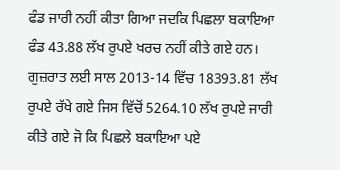ਫੰਡ ਜਾਰੀ ਨਹੀਂ ਕੀਤਾ ਗਿਆ ਜਦਕਿ ਪਿਛਲਾ ਬਕਾਇਆ ਫੰਡ 43.88 ਲੱਖ ਰੁਪਏ ਖਰਚ ਨਹੀਂ ਕੀਤੇ ਗਏ ਹਨ। ਗੁਜ਼ਰਾਤ ਲਈ ਸਾਲ 2013-14 ਵਿੱਚ 18393.81 ਲੱਖ ਰੁਪਏ ਰੱਖੇ ਗਏ ਜਿਸ ਵਿੱਚੋਂ 5264.10 ਲੱਖ ਰੁਪਏ ਜਾਰੀ ਕੀਤੇ ਗਏ ਜੋ ਕਿ ਪਿਛਲੇ ਬਕਾਇਆ ਪਏ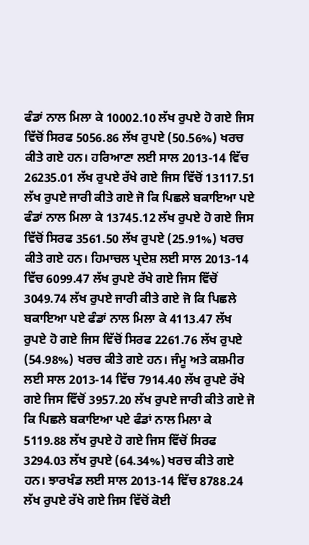ਫੰਡਾਂ ਨਾਲ ਮਿਲਾ ਕੇ 10002.10 ਲੱਖ ਰੁਪਏ ਹੋ ਗਏ ਜਿਸ ਵਿੱਚੋਂ ਸਿਰਫ 5056.86 ਲੱਖ ਰੁਪਏ (50.56%) ਖਰਚ ਕੀਤੇ ਗਏ ਹਨ। ਹਰਿਆਣਾ ਲਈ ਸਾਲ 2013-14 ਵਿੱਚ 26235.01 ਲੱਖ ਰੁਪਏ ਰੱਖੇ ਗਏ ਜਿਸ ਵਿੱਚੋਂ 13117.51 ਲੱਖ ਰੁਪਏ ਜਾਰੀ ਕੀਤੇ ਗਏ ਜੋ ਕਿ ਪਿਛਲੇ ਬਕਾਇਆ ਪਏ ਫੰਡਾਂ ਨਾਲ ਮਿਲਾ ਕੇ 13745.12 ਲੱਖ ਰੁਪਏ ਹੋ ਗਏ ਜਿਸ ਵਿੱਚੋਂ ਸਿਰਫ 3561.50 ਲੱਖ ਰੁਪਏ (25.91%) ਖਰਚ ਕੀਤੇ ਗਏ ਹਨ। ਹਿਮਾਚਲ ਪ੍ਰਦੇਸ਼ ਲਈ ਸਾਲ 2013-14 ਵਿੱਚ 6099.47 ਲੱਖ ਰੁਪਏ ਰੱਖੇ ਗਏ ਜਿਸ ਵਿੱਚੋਂ 3049.74 ਲੱਖ ਰੁਪਏ ਜਾਰੀ ਕੀਤੇ ਗਏ ਜੋ ਕਿ ਪਿਛਲੇ ਬਕਾਇਆ ਪਏ ਫੰਡਾਂ ਨਾਲ ਮਿਲਾ ਕੇ 4113.47 ਲੱਖ ਰੁਪਏ ਹੋ ਗਏ ਜਿਸ ਵਿੱਚੋਂ ਸਿਰਫ 2261.76 ਲੱਖ ਰੁਪਏ (54.98%) ਖਰਚ ਕੀਤੇ ਗਏ ਹਨ। ਜੰਮੂ ਅਤੇ ਕਸ਼ਮੀਰ ਲਈ ਸਾਲ 2013-14 ਵਿੱਚ 7914.40 ਲੱਖ ਰੁਪਏ ਰੱਖੇ ਗਏ ਜਿਸ ਵਿੱਚੋਂ 3957.20 ਲੱਖ ਰੁਪਏ ਜਾਰੀ ਕੀਤੇ ਗਏ ਜੋ ਕਿ ਪਿਛਲੇ ਬਕਾਇਆ ਪਏ ਫੰਡਾਂ ਨਾਲ ਮਿਲਾ ਕੇ 5119.88 ਲੱਖ ਰੁਪਏ ਹੋ ਗਏ ਜਿਸ ਵਿੱਚੋਂ ਸਿਰਫ 3294.03 ਲੱਖ ਰੁਪਏ (64.34%) ਖਰਚ ਕੀਤੇ ਗਏ ਹਨ। ਝਾਰਖੰਡ ਲਈ ਸਾਲ 2013-14 ਵਿੱਚ 8788.24 ਲੱਖ ਰੁਪਏ ਰੱਖੇ ਗਏ ਜਿਸ ਵਿੱਚੋਂ ਕੋਈ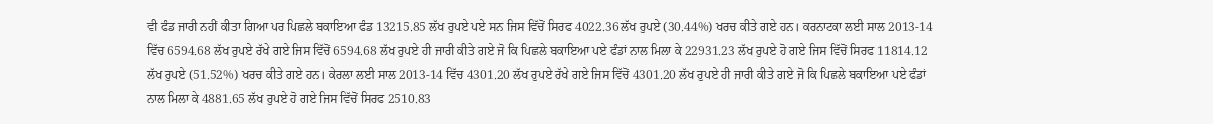ਵੀ ਫੰਡ ਜਾਰੀ ਨਹੀਂ ਕੀਤਾ ਗਿਆ ਪਰ ਪਿਛਲੇ ਬਕਾਇਆ ਫੰਡ 13215.85 ਲੱਖ ਰੁਪਏ ਪਏ ਸਨ ਜਿਸ ਵਿੱਚੋਂ ਸਿਰਫ 4022.36 ਲੱਖ ਰੁਪਏ (30.44%) ਖਰਚ ਕੀਤੇ ਗਏ ਹਨ। ਕਰਨਾਟਕਾ ਲਈ ਸਾਲ 2013-14 ਵਿੱਚ 6594.68 ਲੱਖ ਰੁਪਏ ਰੱਖੇ ਗਏ ਜਿਸ ਵਿੱਚੋਂ 6594.68 ਲੱਖ ਰੁਪਏ ਹੀ ਜਾਰੀ ਕੀਤੇ ਗਏ ਜੋ ਕਿ ਪਿਛਲੇ ਬਕਾਇਆ ਪਏ ਫੰਡਾਂ ਨਾਲ ਮਿਲਾ ਕੇ 22931.23 ਲੱਖ ਰੁਪਏ ਹੋ ਗਏ ਜਿਸ ਵਿੱਚੋਂ ਸਿਰਫ 11814.12 ਲੱਖ ਰੁਪਏ (51.52%) ਖਰਚ ਕੀਤੇ ਗਏ ਹਨ। ਕੇਰਲਾ ਲਈ ਸਾਲ 2013-14 ਵਿੱਚ 4301.20 ਲੱਖ ਰੁਪਏ ਰੱਖੇ ਗਏ ਜਿਸ ਵਿੱਚੋਂ 4301.20 ਲੱਖ ਰੁਪਏ ਹੀ ਜਾਰੀ ਕੀਤੇ ਗਏ ਜੋ ਕਿ ਪਿਛਲੇ ਬਕਾਇਆ ਪਏ ਫੰਡਾਂ ਨਾਲ ਮਿਲਾ ਕੇ 4881.65 ਲੱਖ ਰੁਪਏ ਹੋ ਗਏ ਜਿਸ ਵਿੱਚੋਂ ਸਿਰਫ 2510.83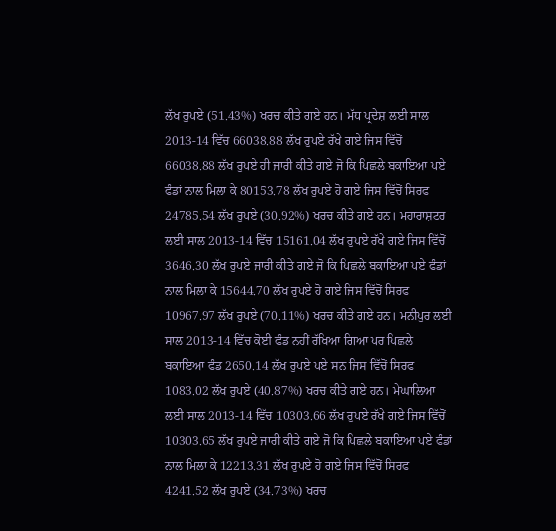ਲੱਖ ਰੁਪਏ (51.43%) ਖਰਚ ਕੀਤੇ ਗਏ ਹਨ। ਮੱਧ ਪ੍ਰਦੇਸ਼ ਲਈ ਸਾਲ 2013-14 ਵਿੱਚ 66038.88 ਲੱਖ ਰੁਪਏ ਰੱਖੇ ਗਏ ਜਿਸ ਵਿੱਚੋਂ 66038.88 ਲੱਖ ਰੁਪਏ ਹੀ ਜਾਰੀ ਕੀਤੇ ਗਏ ਜੋ ਕਿ ਪਿਛਲੇ ਬਕਾਇਆ ਪਏ ਫੰਡਾਂ ਨਾਲ ਮਿਲਾ ਕੇ 80153.78 ਲੱਖ ਰੁਪਏ ਹੋ ਗਏ ਜਿਸ ਵਿੱਚੋਂ ਸਿਰਫ 24785.54 ਲੱਖ ਰੁਪਏ (30.92%) ਖਰਚ ਕੀਤੇ ਗਏ ਹਨ। ਮਹਾਰਾਸ਼ਟਰ ਲਈ ਸਾਲ 2013-14 ਵਿੱਚ 15161.04 ਲੱਖ ਰੁਪਏ ਰੱਖੇ ਗਏ ਜਿਸ ਵਿੱਚੋਂ 3646.30 ਲੱਖ ਰੁਪਏ ਜਾਰੀ ਕੀਤੇ ਗਏ ਜੋ ਕਿ ਪਿਛਲੇ ਬਕਾਇਆ ਪਏ ਫੰਡਾਂ ਨਾਲ ਮਿਲਾ ਕੇ 15644.70 ਲੱਖ ਰੁਪਏ ਹੋ ਗਏ ਜਿਸ ਵਿੱਚੋਂ ਸਿਰਫ 10967.97 ਲੱਖ ਰੁਪਏ (70.11%) ਖਰਚ ਕੀਤੇ ਗਏ ਹਨ। ਮਨੀਪੁਰ ਲਈ ਸਾਲ 2013-14 ਵਿੱਚ ਕੋਈ ਫੰਡ ਨਹੀਂ ਰੱਖਿਆ ਗਿਆ ਪਰ ਪਿਛਲੇ ਬਕਾਇਆ ਫੰਡ 2650.14 ਲੱਖ ਰੁਪਏ ਪਏ ਸਨ ਜਿਸ ਵਿੱਚੋਂ ਸਿਰਫ 1083.02 ਲੱਖ ਰੁਪਏ (40.87%) ਖਰਚ ਕੀਤੇ ਗਏ ਹਨ। ਮੇਘਾਲਿਆ ਲਈ ਸਾਲ 2013-14 ਵਿੱਚ 10303.66 ਲੱਖ ਰੁਪਏ ਰੱਖੇ ਗਏ ਜਿਸ ਵਿੱਚੋਂ 10303.65 ਲੱਖ ਰੁਪਏ ਜਾਰੀ ਕੀਤੇ ਗਏ ਜੋ ਕਿ ਪਿਛਲੇ ਬਕਾਇਆ ਪਏ ਫੰਡਾਂ ਨਾਲ ਮਿਲਾ ਕੇ 12213.31 ਲੱਖ ਰੁਪਏ ਹੋ ਗਏ ਜਿਸ ਵਿੱਚੋਂ ਸਿਰਫ 4241.52 ਲੱਖ ਰੁਪਏ (34.73%) ਖਰਚ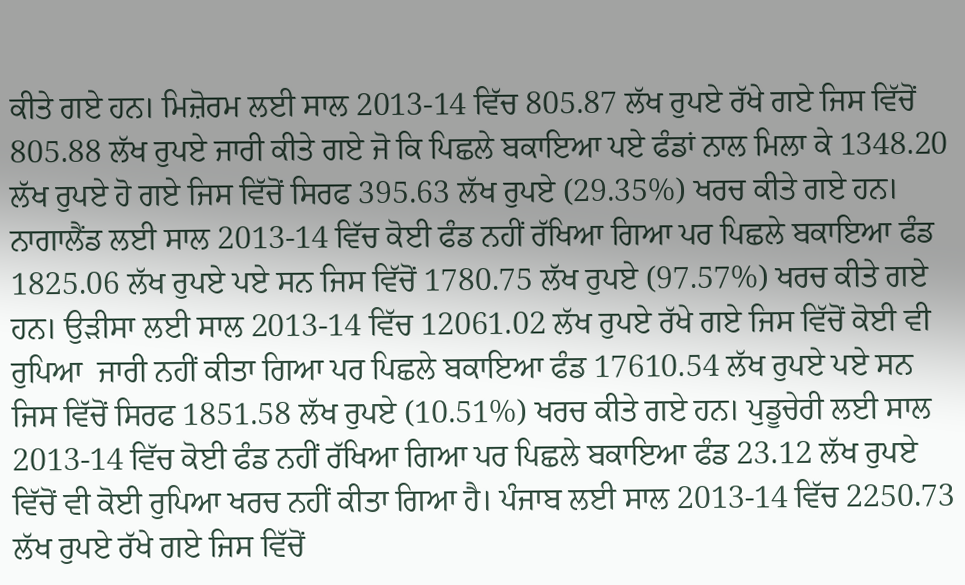ਕੀਤੇ ਗਏ ਹਨ। ਮਿਜ਼ੋਰਮ ਲਈ ਸਾਲ 2013-14 ਵਿੱਚ 805.87 ਲੱਖ ਰੁਪਏ ਰੱਖੇ ਗਏ ਜਿਸ ਵਿੱਚੋਂ 805.88 ਲੱਖ ਰੁਪਏ ਜਾਰੀ ਕੀਤੇ ਗਏ ਜੋ ਕਿ ਪਿਛਲੇ ਬਕਾਇਆ ਪਏ ਫੰਡਾਂ ਨਾਲ ਮਿਲਾ ਕੇ 1348.20 ਲੱਖ ਰੁਪਏ ਹੋ ਗਏ ਜਿਸ ਵਿੱਚੋਂ ਸਿਰਫ 395.63 ਲੱਖ ਰੁਪਏ (29.35%) ਖਰਚ ਕੀਤੇ ਗਏ ਹਨ। ਨਾਗਾਲੈਂਡ ਲਈ ਸਾਲ 2013-14 ਵਿੱਚ ਕੋਈ ਫੰਡ ਨਹੀਂ ਰੱਖਿਆ ਗਿਆ ਪਰ ਪਿਛਲੇ ਬਕਾਇਆ ਫੰਡ 1825.06 ਲੱਖ ਰੁਪਏ ਪਏ ਸਨ ਜਿਸ ਵਿੱਚੋਂ 1780.75 ਲੱਖ ਰੁਪਏ (97.57%) ਖਰਚ ਕੀਤੇ ਗਏ ਹਨ। ਉੜੀਸਾ ਲਈ ਸਾਲ 2013-14 ਵਿੱਚ 12061.02 ਲੱਖ ਰੁਪਏ ਰੱਖੇ ਗਏ ਜਿਸ ਵਿੱਚੋਂ ਕੋਈ ਵੀ ਰੁਪਿਆ  ਜਾਰੀ ਨਹੀਂ ਕੀਤਾ ਗਿਆ ਪਰ ਪਿਛਲੇ ਬਕਾਇਆ ਫੰਡ 17610.54 ਲੱਖ ਰੁਪਏ ਪਏ ਸਨ ਜਿਸ ਵਿੱਚੋਂ ਸਿਰਫ 1851.58 ਲੱਖ ਰੁਪਏ (10.51%) ਖਰਚ ਕੀਤੇ ਗਏ ਹਨ। ਪੁਡੂਚੇਰੀ ਲਈ ਸਾਲ 2013-14 ਵਿੱਚ ਕੋਈ ਫੰਡ ਨਹੀਂ ਰੱਖਿਆ ਗਿਆ ਪਰ ਪਿਛਲੇ ਬਕਾਇਆ ਫੰਡ 23.12 ਲੱਖ ਰੁਪਏ ਵਿੱਚੋਂ ਵੀ ਕੋਈ ਰੁਪਿਆ ਖਰਚ ਨਹੀਂ ਕੀਤਾ ਗਿਆ ਹੈ। ਪੰਜਾਬ ਲਈ ਸਾਲ 2013-14 ਵਿੱਚ 2250.73 ਲੱਖ ਰੁਪਏ ਰੱਖੇ ਗਏ ਜਿਸ ਵਿੱਚੋਂ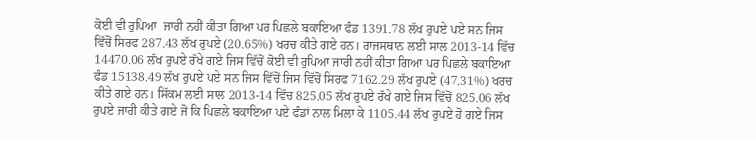ਕੋਈ ਵੀ ਰੁਪਿਆ  ਜਾਰੀ ਨਹੀਂ ਕੀਤਾ ਗਿਆ ਪਰ ਪਿਛਲੇ ਬਕਾਇਆ ਫੰਡ 1391.78 ਲੱਖ ਰੁਪਏ ਪਏ ਸਨ ਜਿਸ ਵਿੱਚੋਂ ਸਿਰਫ 287.43 ਲੱਖ ਰੁਪਏ (20.65%) ਖਰਚ ਕੀਤੇ ਗਏ ਹਨ। ਰਾਜਸਥਾਨ ਲਈ ਸਾਲ 2013-14 ਵਿੱਚ 14470.06 ਲੱਖ ਰੁਪਏ ਰੱਖੇ ਗਏ ਜਿਸ ਵਿੱਚੋਂ ਕੋਈ ਵੀ ਰੁਪਿਆ ਜਾਰੀ ਨਹੀਂ ਕੀਤਾ ਗਿਆ ਪਰ ਪਿਛਲੇ ਬਕਾਇਆ  ਫੰਡ 15138.49 ਲੱਖ ਰੁਪਏ ਪਏ ਸਨ ਜਿਸ ਵਿੱਚੋਂ ਜਿਸ ਵਿੱਚੋਂ ਸਿਰਫ 7162.29 ਲੱਖ ਰੁਪਏ (47.31%) ਖਰਚ ਕੀਤੇ ਗਏ ਹਨ। ਸਿੱਕਮ ਲਈ ਸਾਲ 2013-14 ਵਿੱਚ 825.05 ਲੱਖ ਰੁਪਏ ਰੱਖੇ ਗਏ ਜਿਸ ਵਿੱਚੋਂ 825.06 ਲੱਖ ਰੁਪਏ ਜਾਰੀ ਕੀਤੇ ਗਏ ਜੋ ਕਿ ਪਿਛਲੇ ਬਕਾਇਆ ਪਏ ਫੰਡਾਂ ਨਾਲ ਮਿਲਾ ਕੇ 1105.44 ਲੱਖ ਰੁਪਏ ਹੋ ਗਏ ਜਿਸ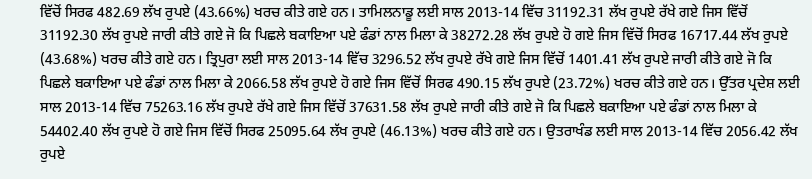ਵਿੱਚੋਂ ਸਿਰਫ 482.69 ਲੱਖ ਰੁਪਏ (43.66%) ਖਰਚ ਕੀਤੇ ਗਏ ਹਨ। ਤਾਮਿਲਨਾਡੂ ਲਈ ਸਾਲ 2013-14 ਵਿੱਚ 31192.31 ਲੱਖ ਰੁਪਏ ਰੱਖੇ ਗਏ ਜਿਸ ਵਿੱਚੋਂ 31192.30 ਲੱਖ ਰੁਪਏ ਜਾਰੀ ਕੀਤੇ ਗਏ ਜੋ ਕਿ ਪਿਛਲੇ ਬਕਾਇਆ ਪਏ ਫੰਡਾਂ ਨਾਲ ਮਿਲਾ ਕੇ 38272.28 ਲੱਖ ਰੁਪਏ ਹੋ ਗਏ ਜਿਸ ਵਿੱਚੋਂ ਸਿਰਫ 16717.44 ਲੱਖ ਰੁਪਏ (43.68%) ਖਰਚ ਕੀਤੇ ਗਏ ਹਨ। ਤ੍ਰਿਪੁਰਾ ਲਈ ਸਾਲ 2013-14 ਵਿੱਚ 3296.52 ਲੱਖ ਰੁਪਏ ਰੱਖੇ ਗਏ ਜਿਸ ਵਿੱਚੋਂ 1401.41 ਲੱਖ ਰੁਪਏ ਜਾਰੀ ਕੀਤੇ ਗਏ ਜੋ ਕਿ ਪਿਛਲੇ ਬਕਾਇਆ ਪਏ ਫੰਡਾਂ ਨਾਲ ਮਿਲਾ ਕੇ 2066.58 ਲੱਖ ਰੁਪਏ ਹੋ ਗਏ ਜਿਸ ਵਿੱਚੋਂ ਸਿਰਫ 490.15 ਲੱਖ ਰੁਪਏ (23.72%) ਖਰਚ ਕੀਤੇ ਗਏ ਹਨ। ਉੱਤਰ ਪ੍ਰਦੇਸ਼ ਲਈ ਸਾਲ 2013-14 ਵਿੱਚ 75263.16 ਲੱਖ ਰੁਪਏ ਰੱਖੇ ਗਏ ਜਿਸ ਵਿੱਚੋਂ 37631.58 ਲੱਖ ਰੁਪਏ ਜਾਰੀ ਕੀਤੇ ਗਏ ਜੋ ਕਿ ਪਿਛਲੇ ਬਕਾਇਆ ਪਏ ਫੰਡਾਂ ਨਾਲ ਮਿਲਾ ਕੇ 54402.40 ਲੱਖ ਰੁਪਏ ਹੋ ਗਏ ਜਿਸ ਵਿੱਚੋਂ ਸਿਰਫ 25095.64 ਲੱਖ ਰੁਪਏ (46.13%) ਖਰਚ ਕੀਤੇ ਗਏ ਹਨ। ਉਤਰਾਖੰਡ ਲਈ ਸਾਲ 2013-14 ਵਿੱਚ 2056.42 ਲੱਖ ਰੁਪਏ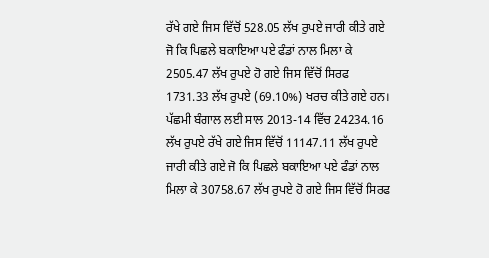ਰੱਖੇ ਗਏ ਜਿਸ ਵਿੱਚੋਂ 528.05 ਲੱਖ ਰੁਪਏ ਜਾਰੀ ਕੀਤੇ ਗਏ ਜੋ ਕਿ ਪਿਛਲੇ ਬਕਾਇਆ ਪਏ ਫੰਡਾਂ ਨਾਲ ਮਿਲਾ ਕੇ 2505.47 ਲੱਖ ਰੁਪਏ ਹੋ ਗਏ ਜਿਸ ਵਿੱਚੋਂ ਸਿਰਫ 1731.33 ਲੱਖ ਰੁਪਏ (69.10%) ਖਰਚ ਕੀਤੇ ਗਏ ਹਨ। ਪੱਛਮੀ ਬੰਗਾਲ ਲਈ ਸਾਲ 2013-14 ਵਿੱਚ 24234.16 ਲੱਖ ਰੁਪਏ ਰੱਖੇ ਗਏ ਜਿਸ ਵਿੱਚੋਂ 11147.11 ਲੱਖ ਰੁਪਏ ਜਾਰੀ ਕੀਤੇ ਗਏ ਜੋ ਕਿ ਪਿਛਲੇ ਬਕਾਇਆ ਪਏ ਫੰਡਾਂ ਨਾਲ ਮਿਲਾ ਕੇ 30758.67 ਲੱਖ ਰੁਪਏ ਹੋ ਗਏ ਜਿਸ ਵਿੱਚੋਂ ਸਿਰਫ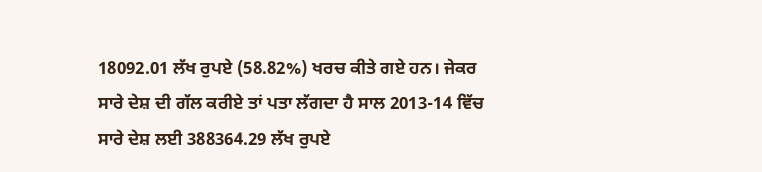18092.01 ਲੱਖ ਰੁਪਏ (58.82%) ਖਰਚ ਕੀਤੇ ਗਏ ਹਨ। ਜੇਕਰ ਸਾਰੇ ਦੇਸ਼ ਦੀ ਗੱਲ ਕਰੀਏ ਤਾਂ ਪਤਾ ਲੱਗਦਾ ਹੈ ਸਾਲ 2013-14 ਵਿੱਚ ਸਾਰੇ ਦੇਸ਼ ਲਈ 388364.29 ਲੱਖ ਰੁਪਏ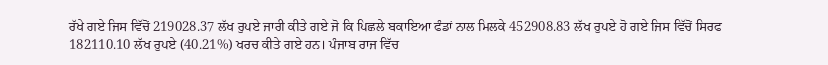ਰੱਖੇ ਗਏ ਜਿਸ ਵਿੱਚੋਂ 219028.37 ਲੱਖ ਰੁਪਏ ਜਾਰੀ ਕੀਤੇ ਗਏ ਜੋ ਕਿ ਪਿਛਲੇ ਬਕਾਇਆ ਫੰਡਾਂ ਨਾਲ ਮਿਲਕੇ 452908.83 ਲੱਖ ਰੁਪਏ ਹੋ ਗਏ ਜਿਸ ਵਿੱਚੋਂ ਸਿਰਫ 182110.10 ਲੱਖ ਰੁਪਏ (40.21%) ਖਰਚ ਕੀਤੇ ਗਏ ਹਨ। ਪੰਜਾਬ ਰਾਜ ਵਿੱਚ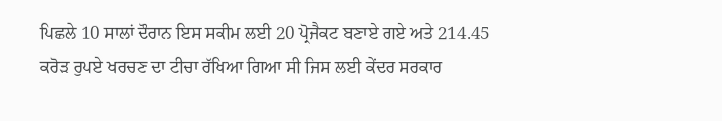ਪਿਛਲੇ 10 ਸਾਲਾਂ ਦੌਰਾਨ ਇਸ ਸਕੀਮ ਲਈ 20 ਪ੍ਰੋਜੈਕਟ ਬਣਾਏ ਗਏ ਅਤੇ 214.45 ਕਰੋੜ ਰੁਪਏ ਖਰਚਣ ਦਾ ਟੀਚਾ ਰੱਖਿਆ ਗਿਆ ਸੀ ਜਿਸ ਲਈ ਕੇਂਦਰ ਸਰਕਾਰ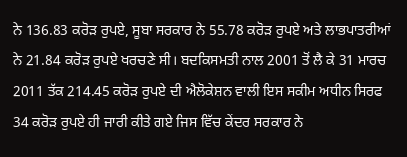ਨੇ 136.83 ਕਰੋੜ ਰੁਪਏ, ਸੂਬਾ ਸਰਕਾਰ ਨੇ 55.78 ਕਰੋੜ ਰੁਪਏ ਅਤੇ ਲਾਭਪਾਤਰੀਆਂ ਨੇ 21.84 ਕਰੋੜ ਰੁਪਏ ਖਰਚਣੇ ਸੀ। ਬਦਕਿਸਮਤੀ ਨਾਲ 2001 ਤੋਂ ਲੈ ਕੇ 31 ਮਾਰਚ 2011 ਤੱਕ 214.45 ਕਰੋੜ ਰੁਪਏ ਦੀ ਐਲੋਕੇਸ਼ਨ ਵਾਲੀ ਇਸ ਸਕੀਮ ਅਧੀਨ ਸਿਰਫ 34 ਕਰੋੜ ਰੁਪਏ ਹੀ ਜਾਰੀ ਕੀਤੇ ਗਏ ਜਿਸ ਵਿੱਚ ਕੇਂਦਰ ਸਰਕਾਰ ਨੇ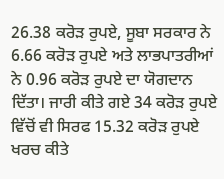26.38 ਕਰੋੜ ਰੁਪਏ, ਸੂਬਾ ਸਰਕਾਰ ਨੇ 6.66 ਕਰੋੜ ਰੁਪਏ ਅਤੇ ਲਾਭਪਾਤਰੀਆਂ ਨੇ 0.96 ਕਰੋੜ ਰੁਪਏ ਦਾ ਯੋਗਦਾਨ ਦਿੱਤਾ। ਜਾਰੀ ਕੀਤੇ ਗਏ 34 ਕਰੋੜ ਰੁਪਏ ਵਿੱਚੋਂ ਵੀ ਸਿਰਫ 15.32 ਕਰੋੜ ਰੁਪਏ ਖਰਚ ਕੀਤੇ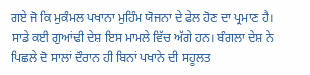ਗਏ ਜੋ ਕਿ ਮੁਕੰਮਲ ਪਖਾਨਾ ਮੁਹਿੰਮ ਯੋਜਨਾ ਦੇ ਫੇਲ ਹੋਣ ਦਾ ਪ੍ਰਮਾਣ ਹੈ। ਸਾਡੇ ਕਈ ਗੁਆਂਢੀ ਦੇਸ਼ ਇਸ ਮਾਮਲੇ ਵਿੱਚ ਅੱਗੇ ਹਨ। ਬੰਗਲਾ ਦੇਸ਼ ਨੇ ਪਿਛਲੇ ਦੋ ਸਾਲਾਂ ਦੌਰਾਨ ਹੀ ਬਿਨਾਂ ਪਖਾਨੇ ਦੀ ਸਹੂਲਤ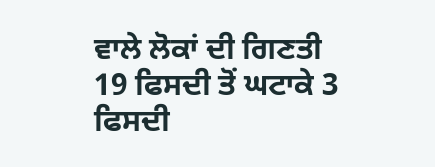ਵਾਲੇ ਲੋਕਾਂ ਦੀ ਗਿਣਤੀ 19 ਫਿਸਦੀ ਤੋਂ ਘਟਾਕੇ 3 ਫਿਸਦੀ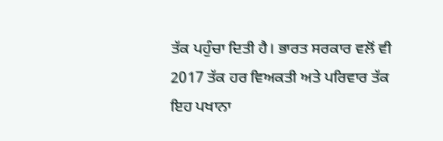ਤੱਕ ਪਹੁੰਚਾ ਦਿਤੀ ਹੈ। ਭਾਰਤ ਸਰਕਾਰ ਵਲੋਂ ਵੀ 2017 ਤੱਕ ਹਰ ਵਿਅਕਤੀ ਅਤੇ ਪਰਿਵਾਰ ਤੱਕ ਇਹ ਪਖਾਨਾ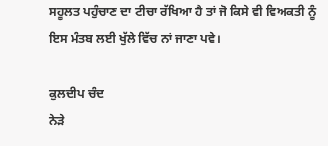ਸਹੂਲਤ ਪਹੁੰਚਾਣ ਦਾ ਟੀਚਾ ਰੱਖਿਆ ਹੈ ਤਾਂ ਜੋ ਕਿਸੇ ਵੀ ਵਿਅਕਤੀ ਨੂੰ ਇਸ ਮੰਤਬ ਲਈ ਖੁੱਲੇ ਵਿੱਚ ਨਾਂ ਜਾਣਾ ਪਵੇ।

ਕੁਲਦੀਪ ਚੰਦ
ਨੇੜੇ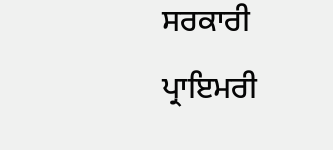ਸਰਕਾਰੀ ਪ੍ਰਾਇਮਰੀ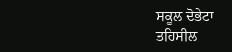ਸਕੂਲ ਦੋਭੇਟਾ
ਤਹਿਸੀਲ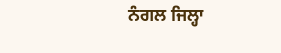ਨੰਗਲ ਜਿਲ੍ਹਾ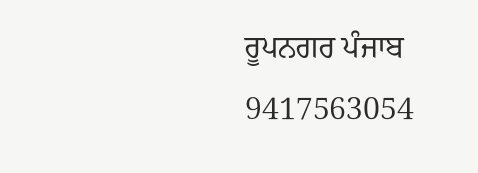ਰੂਪਨਗਰ ਪੰਜਾਬ
9417563054